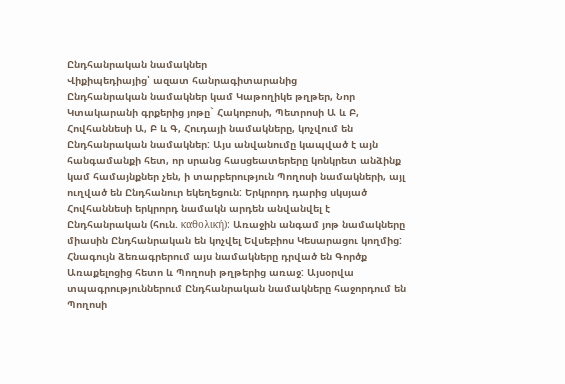Ընդհանրական նամակներ
Վիքիպեդիայից՝ ազատ հանրագիտարանից
Ընդհանրական նամակներ կամ Կաթողիկե թղթեր, Նոր Կտակարանի գրքերից յոթը` Հակոբոսի, Պետրոսի Ա և Բ, Հովհաննեսի Ա, Բ և Գ, Հուդայի նամակները, կոչվում են Ընդհանրական նամակներ: Այս անվանումը կապված է այն հանգամանքի հետ, որ սրանց հասցեատերերը կոնկրետ անձինք կամ համայնքներ չեն, ի տարբերություն Պողոսի նամակների, այլ ուղված են Ընդհանուր եկեղեցուն: Երկրորդ դարից սկսյած Հովհաննեսի երկրորդ նամակն արդեն անվանվել է Ընդհանրական (հուն. καθολική): Առաջին անգամ յոթ նամակները միասին Ընդհանրական են կոչվել Եվսեբիոս Կեսարացու կողմից: Հնագույն ձեռագրերում այս նամակները դրված են Գործք Առաքելոցից հետո և Պողոսի թղթերից առաջ: Այսօրվա տպագրություններում Ընդհանրական նամակները հաջորդում են Պողոսի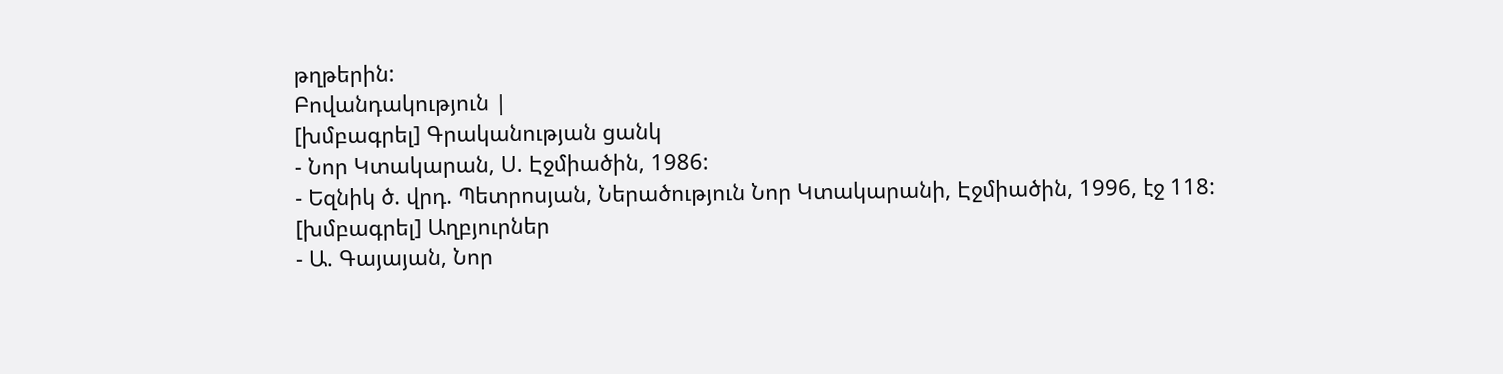թղթերին:
Բովանդակություն |
[խմբագրել] Գրականության ցանկ
- Նոր Կտակարան, Ս. Էջմիածին, 1986:
- Եզնիկ ծ. վրդ. Պետրոսյան, Ներածություն Նոր Կտակարանի, Էջմիածին, 1996, էջ 118:
[խմբագրել] Աղբյուրներ
- Ա. Գայայան, Նոր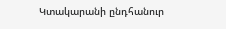Կտակարանի ընդհանուր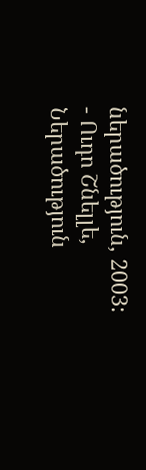ներածություն, 2003:
- Ուդո Շնելլե, Ներածություն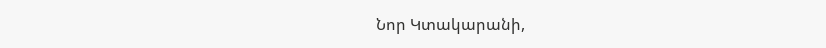Նոր Կտակարանի,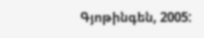Գյոթինգեն, 2005: